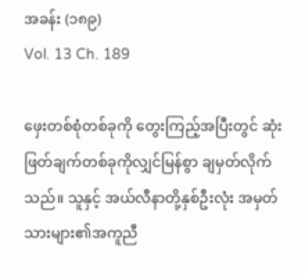အခန်း (၁၈၉)
Vol. 13 Ch. 189

ဖှေးတစ်စုံတစ်ခုကို တွေးကြည့်အပြီးတွင် ဆုံးဖြတ်ချက်တစ်ခုကိုလျှင်မြန်စွာ ချမှတ်လိုက်သည်။ သူနှင့် အယ်လီနာတို့နှစ်ဦးလုံး အမှတ်သားများ၏အကူညီ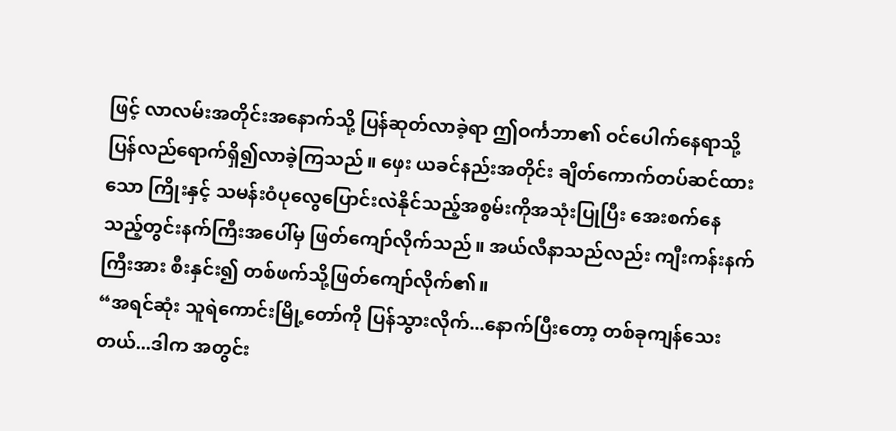ဖြင့် လာလမ်းအတိုင်းအနောက်သို့ ပြန်ဆုတ်လာခဲ့ရာ ဤဝင်္ကဘာ၏ ဝင်ပေါက်နေရာသို့ ပြန်လည်ရောက်ရှိ၍လာခဲ့ကြသည်။ ဖှေး ယခင်နည်းအတိုင်း ချိတ်ကောက်တပ်ဆင်ထားသော ကြိုးနှင့် သမန်းဝံပုလွေပြောင်းလဲနိုင်သည့်အစွမ်းကိုအသုံးပြုပြီး အေးစက်နေသည့်တွင်းနက်ကြီးအပေါ်မှ ဖြတ်ကျော်လိုက်သည်။ အယ်လီနာသည်လည်း ကျီးကန်းနက်ကြီးအား စီးနှင်း၍ တစ်ဖက်သို့ဖြတ်ကျော်လိုက်၏။
“အရင်ဆုံး သူရဲကောင်းမြို့တော်ကို ပြန်သွားလိုက်...နောက်ပြီးတော့ တစ်ခုကျန်သေးတယ်...ဒါက အတွင်း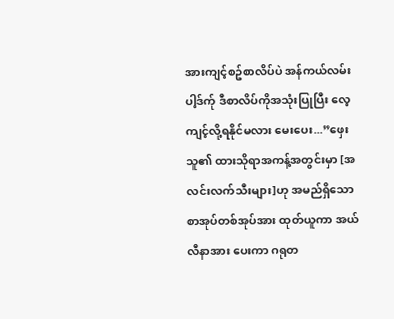အားကျင့်စဥ်စာလိပ်ပဲ အန်ကယ်လမ်းပါ့ဒ်က်ု ဒီစာလိပ်ကိုအသုံးပြုပြီး လေ့ကျင့်လို့ရနိုင်မလား မေးပေး...”ဖှေး သူ၏ ထားသိုရာအကန့်အတွင်းမှာ [အလင်းလက်သီးများ]ဟု အမည်ရှိသော စာအုပ်တစ်အုပ်အား ထုတ်ယူကာ အယ်လီနာအား ပေးကာ ဂရုတ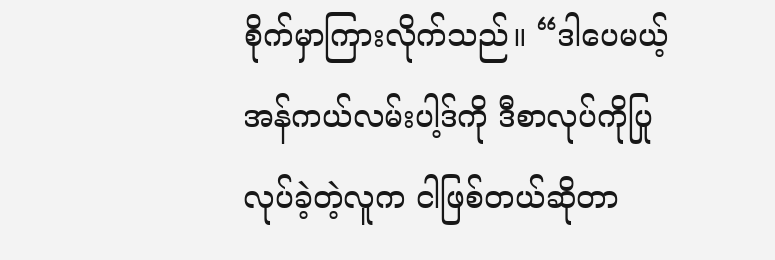စိုက်မှာကြားလိုက်သည်။ “ဒါပေမယ့် အန်ကယ်လမ်းပါ့ဒ်ကို ဒီစာလုပ်ကိုပြုလုပ်ခဲ့တဲ့လူက ငါဖြစ်တယ်ဆိုတာ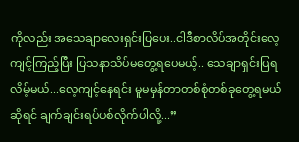ကိုလည်း အသေချာလေးရှင်းပြပေး..ငါဒီစာလိပ်အတိုင်းလေ့ကျင့်ကြည့်ပြီး ပြသနာသိပ်မတွေ့ရပေမယ့်.. သေချာရှင်းပြရလိမ့်မယ်...လေ့ကျင့်နေရင်း မူမမှန်တာတစ်စုံတစ်ခုတွေ့ရမယ်ဆိုရင် ချက်ချင်းရပ်ပစ်လိုက်ပါလို့...”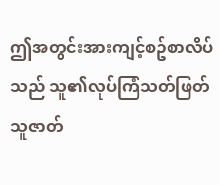ဤအတွင်းအားကျင့်စဥ်စာလိပ်သည် သူ၏လုပ်ကြံသတ်ဖြတ်သူဇာတ်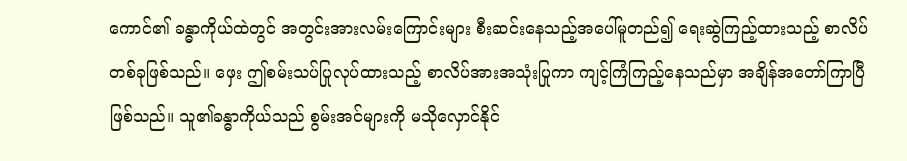ကောင်၏ ခန္ဓာကိုယ်ထဲတွင် အတွင်းအားလမ်းကြောင်းများ စီးဆင်းနေသည့်အပေါ်မူတည်၍ ရေးဆွဲကြည့်ထားသည့် စာလိပ်တစ်ခုဖြစ်သည်။ ဖှေး ဤစမ်းသပ်ပြုလုပ်ထားသည့် စာလိပ်အားအသုံးပြုကာ ကျင့်ကြံကြည့်နေသည်မှာ အချိန်အတော်ကြာပြီဖြစ်သည်။ သူ၏ခန္ဓာကိုယ်သည် စွမ်းအင်များကို မသိုလှောင်နိုင်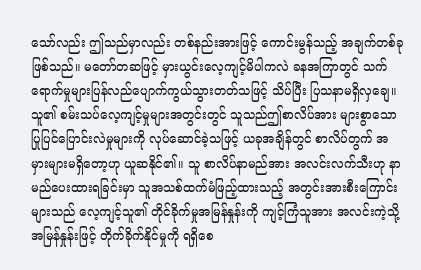သော်လည်း ဤသည်မှာလည်း တစ်နည်းအားဖြင့် ကောင်းမွန်သည့် အချက်တစ်ခုဖြစ်သည်။ မတော်တဆဖြင့် မှားယွင်းလေ့ကျင့်မိပါကလဲ ခနအကြာတွင် သက်ရောက်မှုများပြန်လည်ပျောက်ကွယ်သွားတတ်သဖြင့် သိပ်ပြီး ပြသနာမရှိလှချေ။ သူ၏ စမ်းသပ်လေ့ကျင့်မှုများအတွင်းတွင် သူသည်ဤစာလိပ်အား များစွာသော ပြုပြင်ပြောင်းလဲမှုများကို လုပ်ဆောင်ခဲ့သဖြင့် ယခုအချိန်တွင် စာလိပ်တွက် အမှားများမရှိတော့ဟု ယူဆနိုင်၏။ သူ စာလိပ်နာမည်အား အလင်းလက်သီးဟု နာမည်ပေးထားရခြင်းမှာ သူအသစ်ထက်မံဖြည့်ထားသည့် အတွင်းအားစီးကြောင်းများသည် လေ့ကျင့်သူ၏ တိုင်ခိုက်မှုအမြန်နှုန်းကို ကျင့်ကြံသူအား အလင်းကဲ့သို့အမြန်နှုန်းဖြင့် တိုက်ခိုက်နိုင်မှုကို ရရှိစေ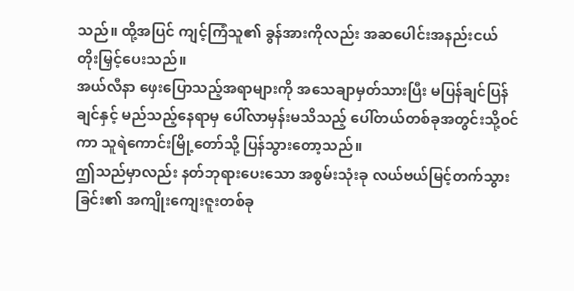သည်။ ထို့အပြင် ကျင့်ကြံသူ၏ ခွန်အားကိုလည်း အဆပေါင်းအနည်းငယ် တိုးမြှင့်ပေးသည်။
အယ်လီနာ ဖှေးပြောသည့်အရာများကို အသေချာမှတ်သားပြီး မပြန်ချင်ပြန်ချင်နှင့် မည်သည့်နေရာမှ ပေါ်လာမှန်းမသိသည့် ပေါ်တယ်တစ်ခုအတွင်းသို့ဝင်ကာ သူရဲကောင်းမြို့တော်သို့ ပြန်သွားတော့သည်။
ဤသည်မှာလည်း နတ်ဘုရားပေးသော အစွမ်းသုံးခု လယ်ဗယ်မြင့်တက်သွားခြင်း၏ အကျိုးကျေးဇူးတစ်ခု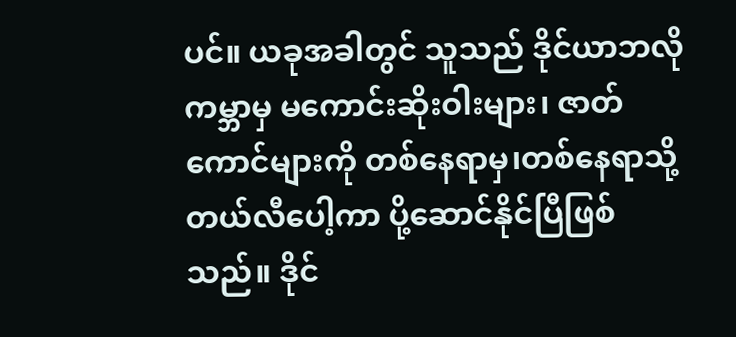ပင်။ ယခုအခါတွင် သူသည် ဒိုင်ယာဘလိုကမ္ဘာမှ မကောင်းဆိုးဝါးများ၊ ဇာတ်ကောင်များကို တစ်နေရာမှ၊တစ်နေရာသို့ တယ်လီပေါ့ကာ ပို့ဆောင်နိုင်ပြီဖြစ်သည်။ ဒိုင်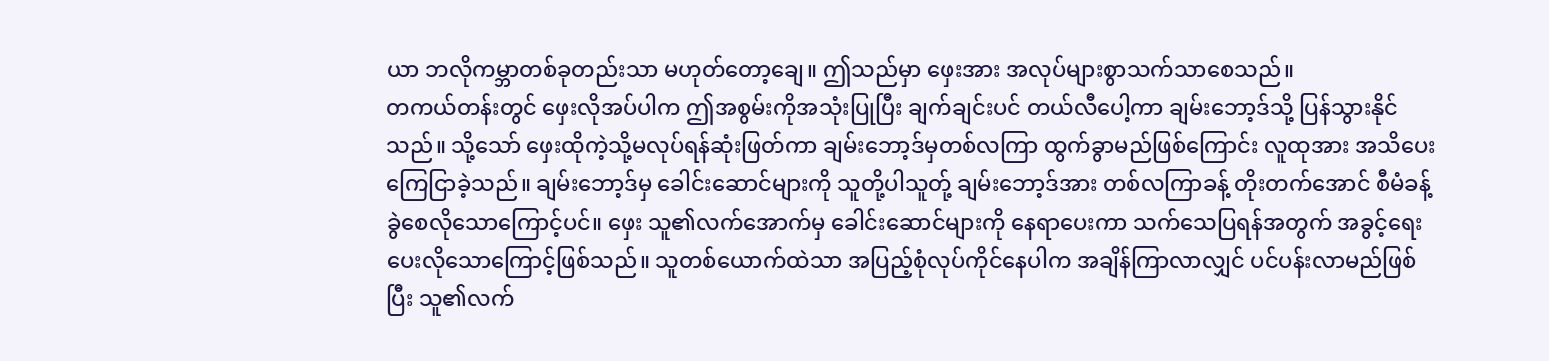ယာ ဘလိုကမ္ဘာတစ်ခုတည်းသာ မဟုတ်တော့ချေ။ ဤသည်မှာ ဖှေးအား အလုပ်များစွာသက်သာစေသည်။
တကယ်တန်းတွင် ဖှေးလိုအပ်ပါက ဤအစွမ်းကိုအသုံးပြုပြီး ချက်ချင်းပင် တယ်လီပေါ့ကာ ချမ်းဘော့ဒ်သို့ ပြန်သွားနိုင်သည်။ သို့သော် ဖှေးထိုကဲ့သို့မလုပ်ရန်ဆုံးဖြတ်ကာ ချမ်းဘော့ဒ်မှတစ်လကြာ ထွက်ခွာမည်ဖြစ်ကြောင်း လူထုအား အသိပေးကြေငြာခဲ့သည်။ ချမ်းဘော့ဒ်မှ ခေါင်းဆောင်များကို သူတို့ပါသူတ်ု့ ချမ်းဘော့ဒ်အား တစ်လကြာခန့် တိုးတက်အောင် စီမံခန့်ခွဲစေလိုသောကြောင့်ပင်။ ဖှေး သူ၏လက်အောက်မှ ခေါင်းဆောင်များကို နေရာပေးကာ သက်သေပြရန်အတွက် အခွင့်ရေးပေးလိုသောကြောင့်ဖြစ်သည်။ သူတစ်ယောက်ထဲသာ အပြည့်စုံလုပ်ကိုင်နေပါက အချိန်ကြာလာလျှင် ပင်ပန်းလာမည်ဖြစ်ပြီး သူ၏လက်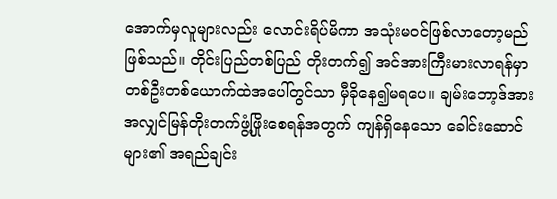အောက်မှလူများလည်း လောင်းရိပ်မိကာ အသုံးမဝင်ဖြစ်လာတော့မည်ဖြစ်သည်။ တိုင်းပြည်တစ်ပြည် တိုးတက်၍ အင်အားကြီးမားလာရန်မှာ တစ်ဦးတစ်ယောက်ထဲအပေါ်တွင်သာ မှီခိုနေ၍မရပေ။ ချမ်းဘော့ဒ်အား အလျှင်မြန်တိုးတက်ဖွံ့ဖြိုးစေရန်အတွက် ကျန်ရှိနေသော ခေါင်းဆောင်များ၏ အရည်ချင်း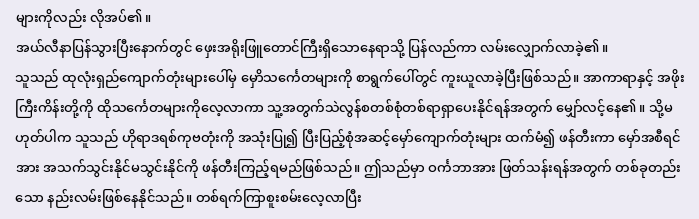များကိုလည်း လိုအပ်၏။
အယ်လီနာပြန်သွားပြီးနောက်တွင် ဖှေးအရိုးဖြူတောင်ကြီးရှိသောနေရာသို့ ပြန်လည်ကာ လမ်းလျှောက်လာခဲ့၏။
သူသည် ထုလုံးရှည်ကျောက်တုံးများပေါ်မှ မှောိသင်္ကေတများကို စာရွက်ပေါ်တွင် ကူးယူလာခဲ့ပြီးဖြစ်သည်။ အာကာရာနှင့် အဖိုးကြီးကိန်းတို့ကို ထိုသင်္ကေတများကိုလေ့လာကာ သူ့အတွက်သဲလွန်စတစ်စုံတစ်ရာရှာပေးနိုင်ရန်အတွက် မျှော်လင့်နေ၏။ သို့မဟုတ်ပါက သူသည် ဟိုရာဒရစ်ကုဗတုံးကို အသုံးပြု၍ ပြီးပြည့်စုံအဆင့်မှော်ကျောက်တုံးများ ထက်မံ၍ ဖန်တီးကာ မှော်အစီရင်အား အသက်သွင်းနိုင်မသွင်းနိုင်ကို ဖန်တီးကြည့်ရမည်ဖြစ်သည်။ ဤသည်မှာ ဝင်္ကဘာအား ဖြတ်သန်းရန်အတွက် တစ်ခုတည်းသော နည်းလမ်းဖြစ်နေနိုင်သည်။ တစ်ရက်ကြာစူးစမ်းလေ့လာပြီး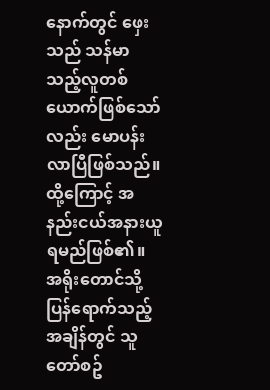နောက်တွင် ဖှေးသည် သန်မာသည့်လူတစ်ယောက်ဖြစ်သော်လည်း မောပန်းလာပြီဖြစ်သည်။ ထို့ကြောင့် အနည်းငယ်အနားယူရမည်ဖြစ်၏။
အရိုးတောင်သို့ ပြန်ရောက်သည့်အချိန်တွင် သူတော်စဥ်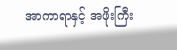အာကာရာနှင့် အဖိုးကြီး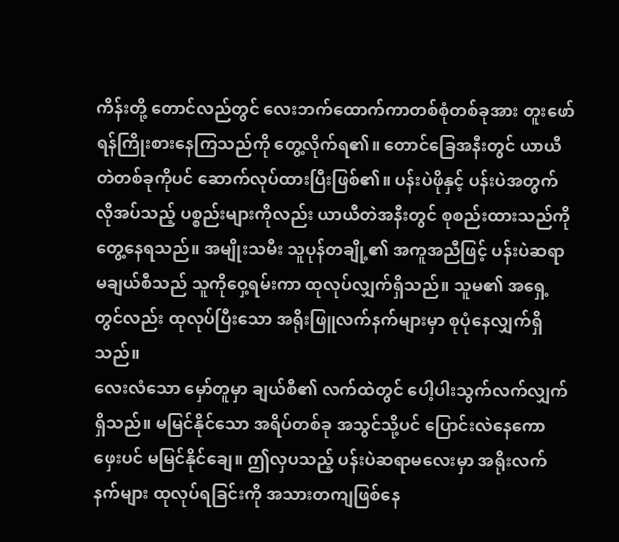ကိန်းတို့ တောင်လည်တွင် လေးဘက်ထောက်ကာတစ်စုံတစ်ခုအား တူးဖော်ရန်ကြိုးစားနေကြသည်ကို တွေ့လိုက်ရ၏။ တောင်ခြေအနီးတွင် ယာယီတဲတစ်ခုကိုပင် ဆောက်လုပ်ထားပြီးဖြစ်၏။ ပန်းပဲဖိုနှင့် ပန်းပဲအတွက်လိုအပ်သည့် ပစ္စည်းများကိုလည်း ယာယီတဲအနီးတွင် စုစည်းထားသည်ကိုတွေ့နေရသည်။ အမျိုးသမီး သူပုန်တချို့၏ အကူအညီဖြင့် ပန်းပဲဆရာမချယ်စီသည် သူကိုဝှေ့ရမ်းကာ ထုလုပ်လျှက်ရှိသည်။ သူမ၏ အရှေ့တွင်လည်း ထုလုပ်ပြီးသော အရိုးဖြူလက်နက်များမှာ စုပုံနေလျှက်ရှိသည်။
လေးလံသော မှော်တူမှာ ချယ်စီ၏ လက်ထဲတွင် ပေါ့ပါးသွက်လက်လျှက်ရှိသည်။ မမြင်နိုင်သော အရိပ်တစ်ခု အသွင်သို့ပင် ပြောင်းလဲနေကော ဖှေးပင် မမြင်နိုင်ချေ။ ဤလှပသည့် ပန်းပဲဆရာမလေးမှာ အရိုးလက်နက်များ ထုလုပ်ရခြင်းကို အသားတကျဖြစ်နေ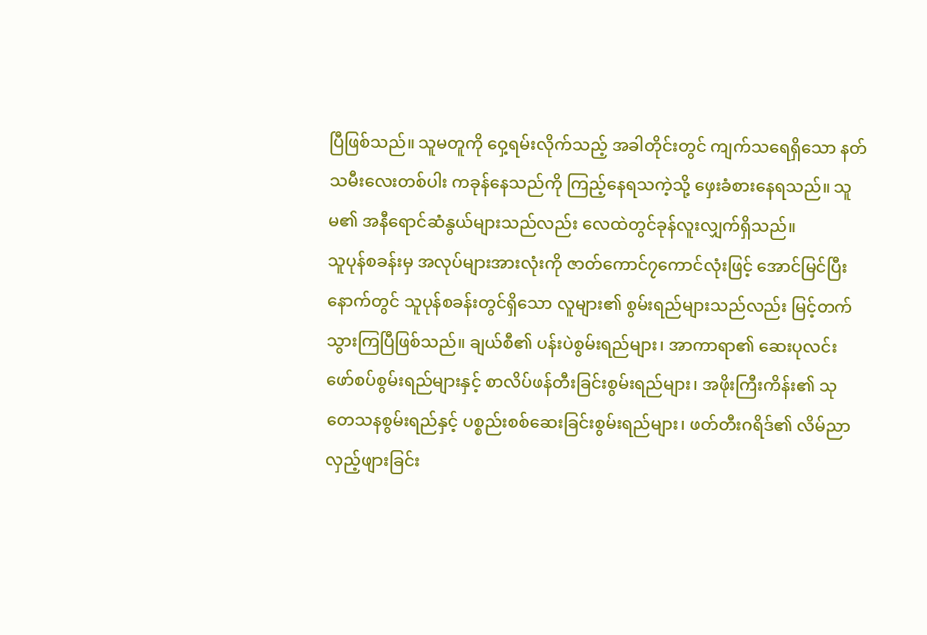ပြီဖြစ်သည်။ သူမတူကို ဝှေ့ရမ်းလိုက်သည့် အခါတိုင်းတွင် ကျက်သရေရှိသော နတ်သမီးလေးတစ်ပါး ကခုန်နေသည်ကို ကြည့်နေရသကဲ့သို့ ဖှေးခံစားနေရသည်။ သူမ၏ အနီရောင်ဆံနွယ်များသည်လည်း လေထဲတွင်ခုန်လူးလျှက်ရှိသည်။
သူပုန်စခန်းမှ အလုပ်များအားလုံးကို ဇာတ်ကောင်၇ကောင်လုံးဖြင့် အောင်မြင်ပြီးနောက်တွင် သူပုန်စခန်းတွင်ရှိသော လူများ၏ စွမ်းရည်များသည်လည်း မြင့်တက်သွားကြပြီဖြစ်သည်။ ချယ်စီ၏ ပန်းပဲစွမ်းရည်များ၊ အာကာရာ၏ ဆေးပုလင်းဖော်စပ်စွမ်းရည်များနှင့် စာလိပ်ဖန်တီးခြင်းစွမ်းရည်များ၊ အဖိုးကြီးကိန်း၏ သုတေသနစွမ်းရည်နှင့် ပစ္စည်းစစ်ဆေးခြင်းစွမ်းရည်များ၊ ဖတ်တီးဂရိဒ်၏ လိမ်ညာလှည့်ဖျားခြင်း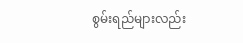စွမ်းရည်များလည်း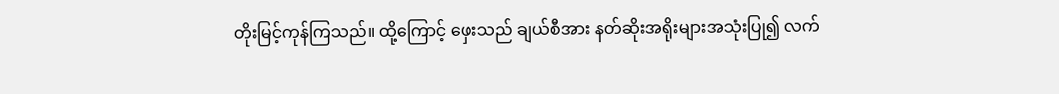တိုးမြင့်ကုန်ကြသည်။ ထို့ကြောင့် ဖှေးသည် ချယ်စီအား နတ်ဆိုးအရိုးများအသုံးပြု၍ လက်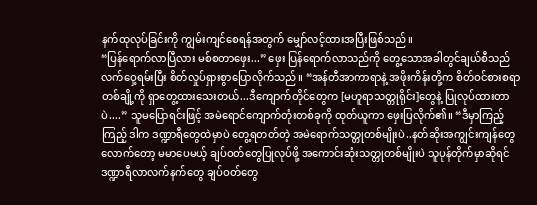နက်ထုလုပ်ခြင်းကို ကျွမ်းကျင်စေရန်အတွက် မျှော်လင့်ထားအပြီးဖြစ်သည်။
“ပြန်ရောက်လာပြီလား မစ်စတာဖှေး...” ဖှေး ပြန်ရောက်လာသည်ကို တွေ့သောအခါတွင်ချယ်စီသည် လက်ဝှေ့ရမ်းပြီး စိတ်လှုပ်ရှားစွာပြောလိုက်သည်။ “အန်တီအာကာရာနဲ့ အဖိုးကိန်းတို့က စိတ်ဝင်စားစရာတစ်ချို့ကို ရှာတွေ့ထားသေးတယ်...ဒီကျောက်တိုင်တွေက [မဟူရာသတ္တုရိုင်း]တွေနဲ့ ပြုလုပ်ထားတာပဲ....” သူမပြောရင်းဖြင့် အမဲရောင်ကျောက်တုံးတစ်ခုကို ထုတ်ယူကာ ဖှေးပြလိုက်၏။ “ဒီမှာကြည့်ကြည့် ဒါက ဒဏ္ဍာရီတွေထဲမှာပဲ တွေ့ရတတ်တဲ့ အမဲရောက်သတ္တုတစ်မျိုးပဲ..နတ်ဆိုးအကျွင်းကျန်တွေလောက်တော့ မမာပေမယ့် ချပ်ဝတ်တွေပြုလုပ်ဖို့ အကောင်းဆုံးသတ္တုတစ်မျိုးပဲ သူပုန်တိုက်မှာဆိုရင် ဒဏ္ဍာရီလာလက်နက်တွေ ချပ်ဝတ်တွေ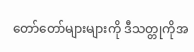တော်တော်များများကို ဒီသတ္တုကိုအ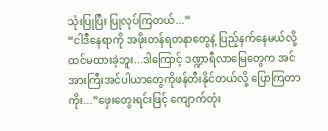သုံးပြုပြီး ပြုလုပ်ကြတယ်...”
“ငါဒီနေရာကို အဖိုးတန်ရတနာတွေနဲ့ ပြည့်နက်နေမယ်လို့ ထင်မထားခဲ့ဘူး...ဒါကြောင့် ဒဏ္ဍာရီလာမြေတွေက အင်အားကြီးအင်ပါယာတွေကိုဖန်တီးနိုင်တယ်လို့ ပြောကြတာကိုး...”ဖှေးတွေးရင်းဖြင့် ကျောက်တုံး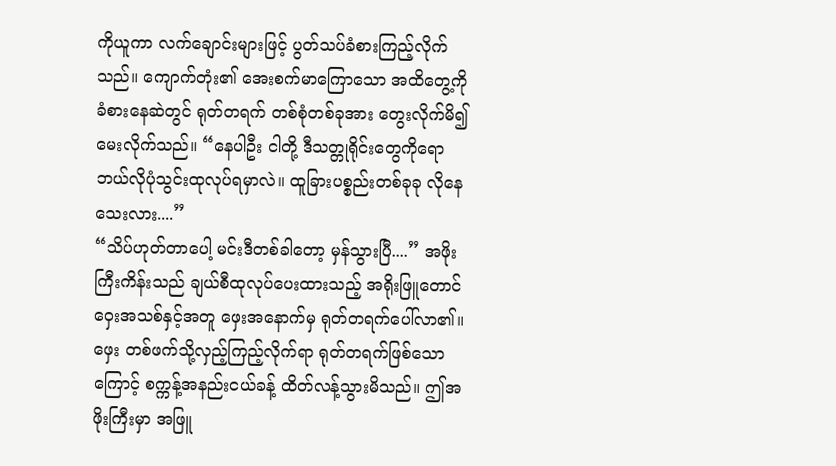ကိုယူကာ လက်ချောင်းများဖြင့် ပွတ်သပ်ခံစားကြည့်လိုက်သည်။ ကျောက်တုံး၏ အေးစက်မာကြောသော အထိတွေ့ကို ခံစားနေဆဲတွင် ရုတ်တရက် တစ်စုံတစ်ခုအား တွေးလိုက်မိ၍ မေးလိုက်သည်။ “နေပါဦး ငါတို့ ဒီသတ္တုရိုင်းတွေကိုရော ဘယ်လိုပုံသွင်းထုလုပ်ရမှာလဲ။ ထူခြားပစ္စည်းတစ်ခုခု လိုနေသေးလား....”
“သိပ်ဟုတ်တာပေါ့ မင်းဒီတစ်ခါတော့ မှန်သွားပြီ....” အဖိုးကြီးကိန်းသည် ချယ်စီထုလုပ်ပေးထားသည့် အရိုးဖြူတောင်ဝှေးအသစ်နှင့်အတူ ဖှေးအနောက်မှ ရုတ်တရက်ပေါ်လာ၏။ ဖှေး တစ်ဖက်သို့လှည့်ကြည့်လိုက်ရာ ရုတ်တရက်ဖြစ်သောကြောင့် စက္ကန့်အနည်းငယ်ခန့် ထိတ်လန့်သွားမိသည်။ ဤအဖိုးကြီးမှာ အဖြူ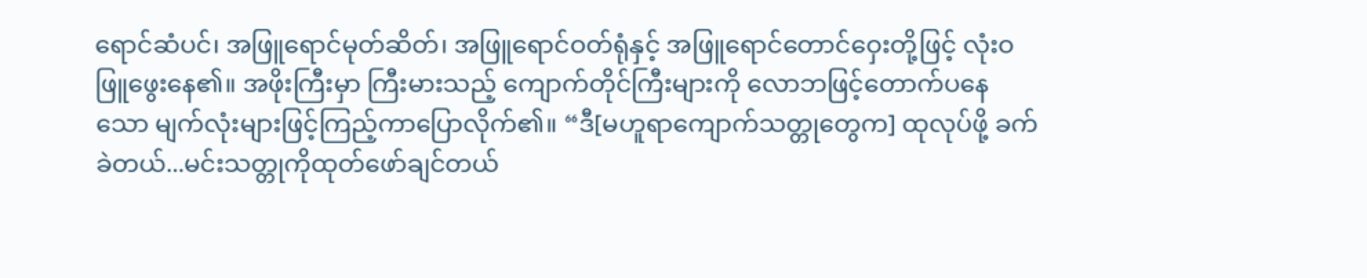ရောင်ဆံပင်၊ အဖြူရောင်မုတ်ဆိတ်၊ အဖြူရောင်ဝတ်ရုံနှင့် အဖြူရောင်တောင်ဝှေးတို့ဖြင့် လုံးဝဖြူဖွေးနေ၏။ အဖိုးကြီးမှာ ကြီးမားသည့် ကျောက်တိုင်ကြီးများကို လောဘဖြင့်တောက်ပနေသော မျက်လုံးများဖြင့်ကြည့်ကာပြောလိုက်၏။ “ဒီ[မဟူရာကျောက်သတ္တုတွေက] ထုလုပ်ဖို့ ခက်ခဲတယ်...မင်းသတ္တုကိုထုတ်ဖော်ချင်တယ်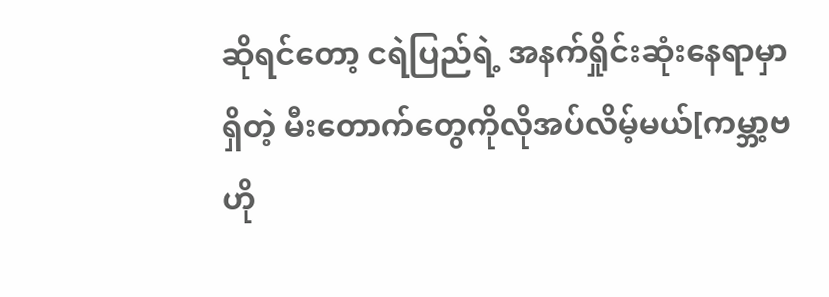ဆိုရင်တော့ ငရဲပြည်ရဲ့ အနက်ရှိုင်းဆုံးနေရာမှာရှိတဲ့ မီးတောက်တွေကိုလိုအပ်လိမ့်မယ်[ကမ္ဘာ့ဗဟို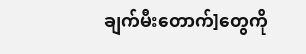ချက်မီးတောက်]တွေကို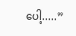ပေါ့.....”